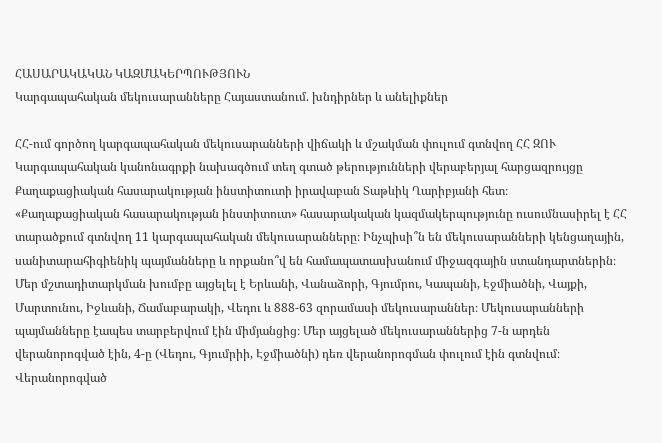ՀԱՍԱՐԱԿԱԿԱՆ ԿԱԶՄԱԿԵՐՊՈՒԹՅՈՒՆ
Կարգապահական մեկուսարանները Հայաստանում. խնդիրներ և անելիքներ

ՀՀ-ում գործող կարգապահական մեկուսարանների վիճակի և մշակման փուլում գտնվող ՀՀ ԶՈՒ Կարգապահական կանոնագրքի նախագծում տեղ գտած թերությունների վերաբերյալ հարցազրույցը Քաղաքացիական հասարակության ինստիտուտի իրավաբան Տաթևիկ Ղարիբյանի հետ։
«Քաղաքացիական հասարակության ինստիտուտ» հասարակական կազմակերպությունը ուսումնասիրել է ՀՀ տարածքում գտնվող 11 կարգապահական մեկուսարանները։ Ինչպիսի՞ն են մեկուսարանների կենցաղային, սանիտարահիգիենիկ պայմանները և որքանո՞վ են համապատասխանում միջազգային ստանդարտներին։
Մեր մշտադիտարկման խումբը այցելել է Երևանի, Վանաձորի, Գյումրու, Կապանի, Էջմիածնի, Վայքի, Մարտունու, Իջևանի, Ճամաբարակի, Վեդու և 888-63 զորամասի մեկուսարաններ։ Մեկուսարանների պայմանները էապես տարբերվում էին միմյանցից։ Մեր այցելած մեկուսարաններից 7-ն արդեն վերանորոգված էին, 4-ը (Վեդու, Գյումրիի, Էջմիածնի) դեռ վերանորոգման փուլում էին գտնվում։ Վերանորոգված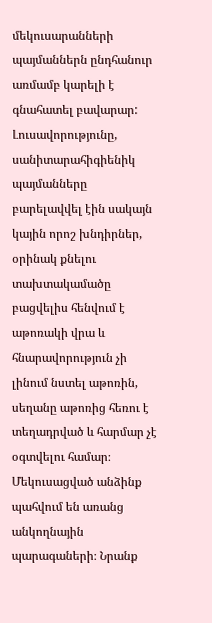մեկուսարանների պայմաններն ընդհանուր առմամբ կարելի է գնահատել բավարար: Լուսավորությունը, սանիտարահիգիենիկ պայմանները բարելավվել էին սակայն կային որոշ խնդիրներ, օրինակ քնելու տախտակամածը բացվելիս հենվում է աթոռակի վրա և հնարավորություն չի լինում նստել աթոռին, սեղանը աթոռից հեռու է տեղադրված և հարմար չէ օգտվելու համար։ Մեկուսացված անձինք պահվում են առանց անկողնային պարագաների։ Նրանք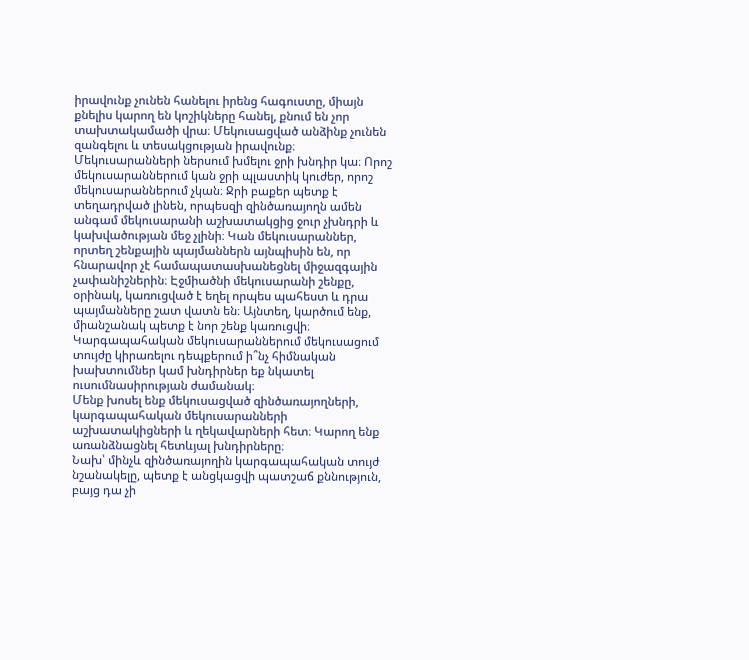իրավունք չունեն հանելու իրենց հագուստը, միայն քնելիս կարող են կոշիկները հանել, քնում են չոր տախտակամածի վրա։ Մեկուսացված անձինք չունեն զանգելու և տեսակցության իրավունք։
Մեկուսարանների ներսում խմելու ջրի խնդիր կա։ Որոշ մեկուսարաններում կան ջրի պլաստիկ կուժեր, որոշ մեկուսարաններում չկան։ Ջրի բաքեր պետք է տեղադրված լինեն, որպեսզի զինծառայողն ամեն անգամ մեկուսարանի աշխատակցից ջուր չխնդրի և կախվածության մեջ չլինի։ Կան մեկուսարաններ, որտեղ շենքային պայմաններն այնպիսին են, որ հնարավոր չէ համապատասխանեցնել միջազգային չափանիշներին։ Էջմիածնի մեկուսարանի շենքը, օրինակ, կառուցված է եղել որպես պահեստ և դրա պայմանները շատ վատն են։ Այնտեղ, կարծում ենք, միանշանակ պետք է նոր շենք կառուցվի։
Կարգապահական մեկուսարաններում մեկուսացում տույժը կիրառելու դեպքերում ի՞նչ հիմնական խախտումներ կամ խնդիրներ եք նկատել ուսումնասիրության ժամանակ։
Մենք խոսել ենք մեկուսացված զինծառայողների, կարգապահական մեկուսարանների աշխատակիցների և ղեկավարների հետ։ Կարող ենք առանձնացնել հետևյալ խնդիրները։
Նախ՝ մինչև զինծառայողին կարգապահական տույժ նշանակելը, պետք է անցկացվի պատշաճ քննություն, բայց դա չի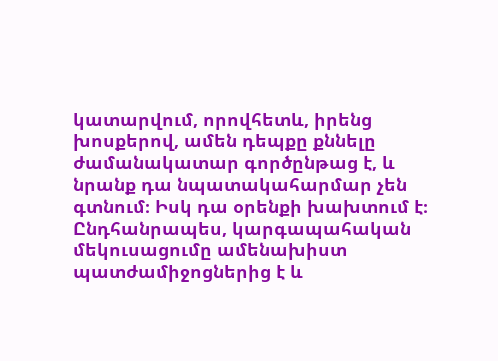կատարվում, որովհետև, իրենց խոսքերով, ամեն դեպքը քննելը ժամանակատար գործընթաց է, և նրանք դա նպատակահարմար չեն գտնում։ Իսկ դա օրենքի խախտում է։
Ընդհանրապես, կարգապահական մեկուսացումը ամենախիստ պատժամիջոցներից է և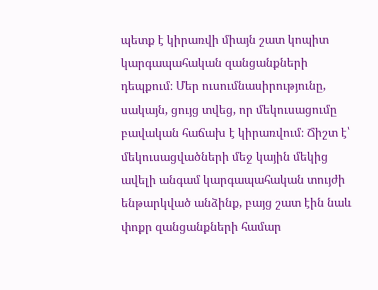պետք է կիրառվի միայն շատ կոպիտ կարգապահական զանցանքների դեպքում։ Մեր ուսումնասիրությունը, սակայն, ցույց տվեց, որ մեկուսացումը բավական հաճախ է կիրառվում։ Ճիշտ է՝ մեկուսացվածների մեջ կային մեկից ավելի անգամ կարգապահական տույժի ենթարկված անձինք, բայց շատ էին նաև փոքր զանցանքների համար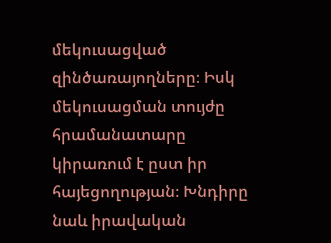մեկուսացված զինծառայողները։ Իսկ մեկուսացման տույժը հրամանատարը կիրառում է ըստ իր հայեցողության։ Խնդիրը նաև իրավական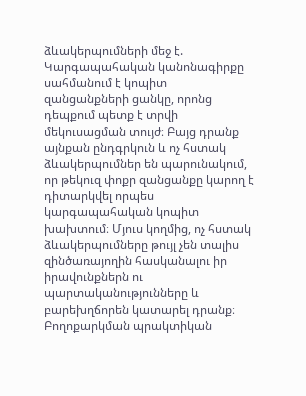ձևակերպումների մեջ է. Կարգապահական կանոնագիրքը սահմանում է կոպիտ զանցանքների ցանկը, որոնց դեպքում պետք է տրվի մեկուսացման տույժ։ Բայց դրանք այնքան ընդգրկուն և ոչ հստակ ձևակերպումներ են պարունակում, որ թեկուզ փոքր զանցանքը կարող է դիտարկվել որպես կարգապահական կոպիտ խախտում։ Մյուս կողմից, ոչ հստակ ձևակերպումները թույլ չեն տալիս զինծառայողին հասկանալու իր իրավունքներն ու պարտականությունները և բարեխղճորեն կատարել դրանք։ Բողոքարկման պրակտիկան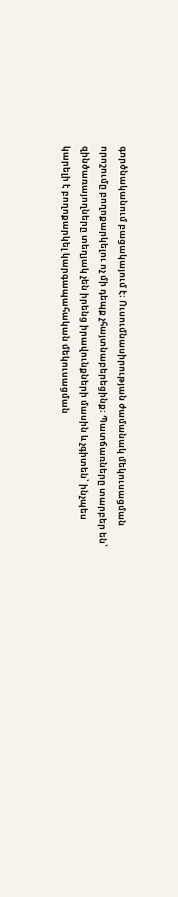գործնականում բացակայում է։ Ուսումնասիրության ժամանակ մեկուսացման որոշումը բողոքարկելու ոչ մի դեպք չհայտնաբերեցինք։ Պատճառները տարբեր են՝ զինծառայողները տեղյակ չեն իրենց իրավունքների մասին և չգիտեն՝ ինչպես կարելի է բողոքարկել կարգապահական մեկուսացման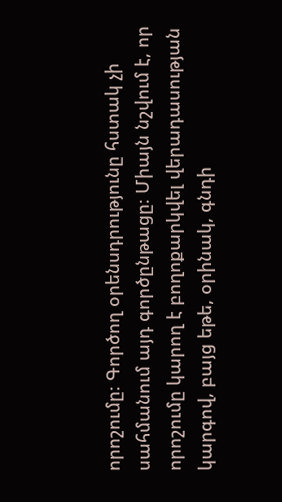որոշումը։ Գործող օրենսդրությունը հստակ չի սահմանում այդ գործընթացը։ Միայն նշվում է, որ որոշումը կարող է բողոքարկվել վերադասության կարգով, բայց եթե, օրինակ, գնդի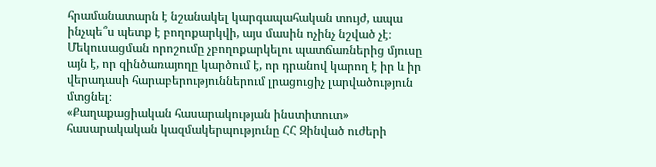հրամանատարն է նշանակել կարգապահական տույժ, ապա ինչպե՞ս պետք է բողոքարկվի, այս մասին ոչինչ նշված չէ։ Մեկուսացման որոշումը չբողոքարկելու պատճառներից մյուսը այն է, որ զինծառայողը կարծում է, որ դրանով կարող է իր և իր վերադասի հարաբերություններում լրացուցիչ լարվածություն մտցնել։
«Քաղաքացիական հասարակության ինստիտուտ» հասարակական կազմակերպությունը ՀՀ Զինված ուժերի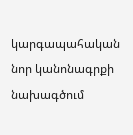կարգապահական նոր կանոնագրքի նախագծում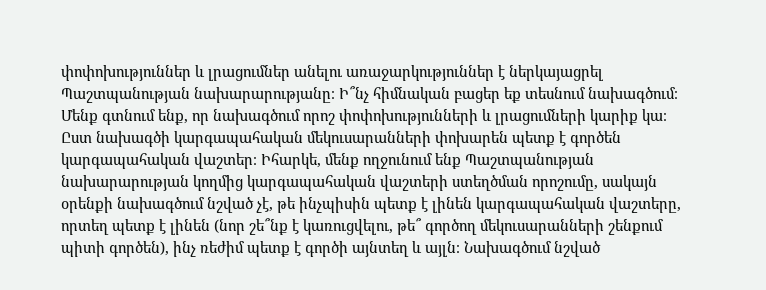փոփոխություններ և լրացումներ անելու առաջարկություններ է ներկայացրել Պաշտպանության նախարարությանը։ Ի՞նչ հիմնական բացեր եք տեսնում նախագծում։
Մենք գտնում ենք, որ նախագծում որոշ փոփոխությունների և լրացումների կարիք կա։ Ըստ նախագծի կարգապահական մեկուսարանների փոխարեն պետք է գործեն կարգապահական վաշտեր։ Իհարկե, մենք ողջունում ենք Պաշտպանության նախարարության կողմից կարգապահական վաշտերի ստեղծման որոշումը, սակայն օրենքի նախագծում նշված չէ, թե ինչպիսին պետք է լինեն կարգապահական վաշտերը, որտեղ պետք է լինեն (նոր շե՞նք է կառուցվելու, թե՞ գործող մեկուսարանների շենքում պիտի գործեն), ինչ ռեժիմ պետք է գործի այնտեղ և այլն։ Նախագծում նշված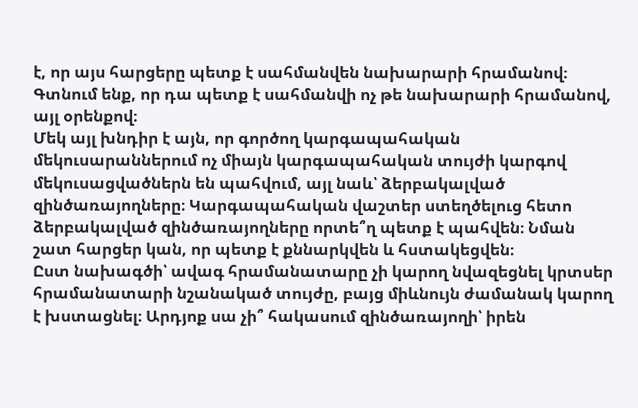է, որ այս հարցերը պետք է սահմանվեն նախարարի հրամանով։ Գտնում ենք, որ դա պետք է սահմանվի ոչ թե նախարարի հրամանով, այլ օրենքով։
Մեկ այլ խնդիր է այն, որ գործող կարգապահական մեկուսարաններում ոչ միայն կարգապահական տույժի կարգով մեկուսացվածներն են պահվում, այլ նաև՝ ձերբակալված զինծառայողները։ Կարգապահական վաշտեր ստեղծելուց հետո ձերբակալված զինծառայողները որտե՞ղ պետք է պահվեն։ Նման շատ հարցեր կան, որ պետք է քննարկվեն և հստակեցվեն։
Ըստ նախագծի՝ ավագ հրամանատարը չի կարող նվազեցնել կրտսեր հրամանատարի նշանակած տույժը, բայց միևնույն ժամանակ կարող է խստացնել։ Արդյոք սա չի՞ հակասում զինծառայողի՝ իրեն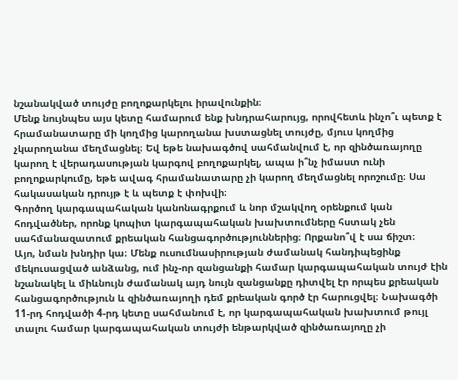նշանակված տույժը բողոքարկելու իրավունքին։
Մենք նույնպես այս կետը համարում ենք խնդրահարույց, որովհետև ինչո՞ւ պետք է հրամանատարը մի կողմից կարողանա խստացնել տույժը, մյուս կողմից չկարողանա մեղմացնել։ Եվ եթե նախագծով սահմանվում է, որ զինծառայողը կարող է վերադասության կարգով բողոքարկել, ապա ի՞նչ իմաստ ունի բողոքարկումը, եթե ավագ հրամանատարը չի կարող մեղմացնել որոշումը։ Սա հակասական դրույթ է և պետք է փոխվի։
Գործող կարգապահական կանոնագրքում և նոր մշակվող օրենքում կան հոդվածներ, որոնք կոպիտ կարգապահական խախտումները հստակ չեն սահմանազատում քրեական հանցագործություններից։ Որքանո՞վ է սա ճիշտ։
Այո, նման խնդիր կա։ Մենք ուսումնասիրության ժամանակ հանդիպեցինք մեկուսացված անձանց, ում ինչ-որ զանցանքի համար կարգապահական տույժ էին նշանակել և միևնույն ժամանակ այդ նույն զանցանքը դիտվել էր որպես քրեական հանցագործություն և զինծառայողի դեմ քրեական գործ էր հարուցվել։ Նախագծի 11-րդ հոդվածի 4-րդ կետը սահմանում է, որ կարգապահական խախտում թույլ տալու համար կարգապահական տույժի ենթարկված զինծառայողը չի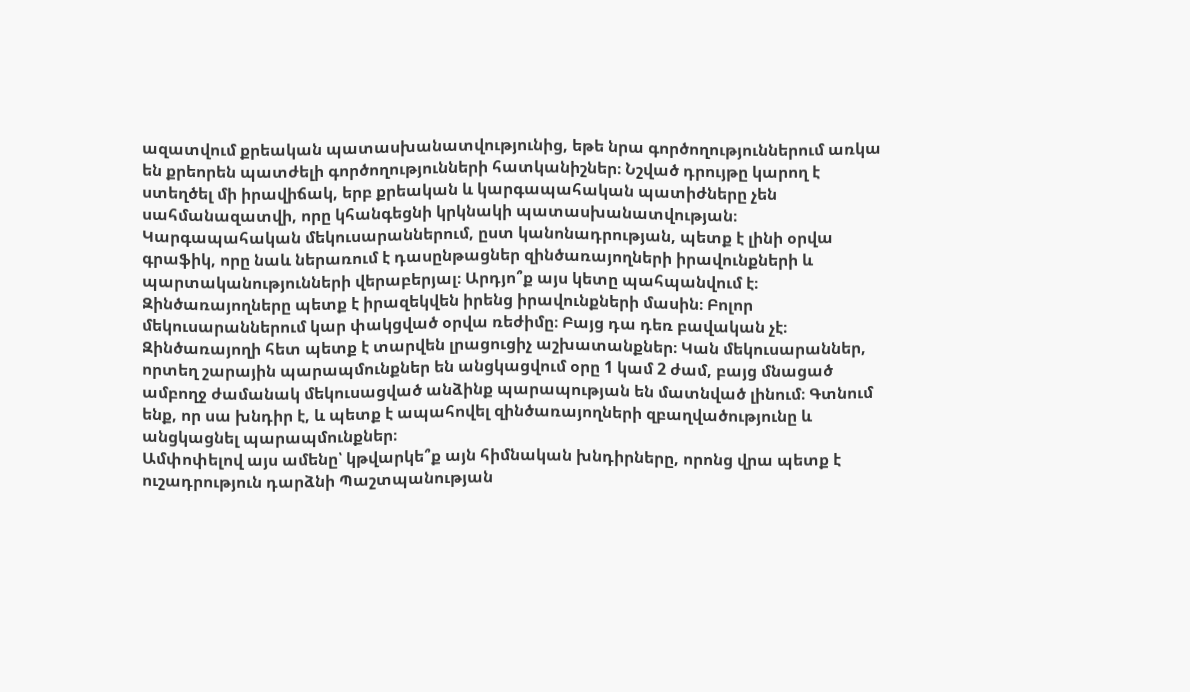ազատվում քրեական պատասխանատվությունից, եթե նրա գործողություններում առկա են քրեորեն պատժելի գործողությունների հատկանիշներ։ Նշված դրույթը կարող է ստեղծել մի իրավիճակ, երբ քրեական և կարգապահական պատիժները չեն սահմանազատվի, որը կհանգեցնի կրկնակի պատասխանատվության։
Կարգապահական մեկուսարաններում, ըստ կանոնադրության, պետք է լինի օրվա գրաֆիկ, որը նաև ներառում է դասընթացներ զինծառայողների իրավունքների և պարտականությունների վերաբերյալ։ Արդյո՞ք այս կետը պահպանվում է։
Զինծառայողները պետք է իրազեկվեն իրենց իրավունքների մասին։ Բոլոր մեկուսարաններում կար փակցված օրվա ռեժիմը։ Բայց դա դեռ բավական չէ։ Զինծառայողի հետ պետք է տարվեն լրացուցիչ աշխատանքներ։ Կան մեկուսարաններ, որտեղ շարային պարապմունքներ են անցկացվում օրը 1 կամ 2 ժամ, բայց մնացած ամբողջ ժամանակ մեկուսացված անձինք պարապության են մատնված լինում։ Գտնում ենք, որ սա խնդիր է, և պետք է ապահովել զինծառայողների զբաղվածությունը և անցկացնել պարապմունքներ։
Ամփոփելով այս ամենը՝ կթվարկե՞ք այն հիմնական խնդիրները, որոնց վրա պետք է ուշադրություն դարձնի Պաշտպանության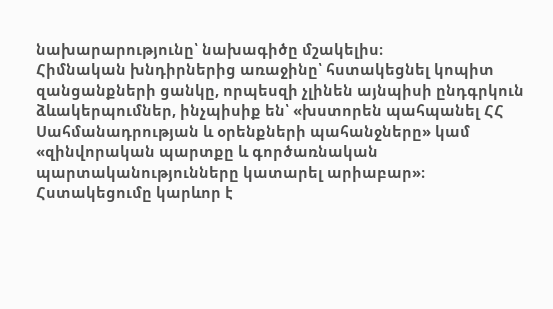նախարարությունը՝ նախագիծը մշակելիս։
Հիմնական խնդիրներից առաջինը՝ հստակեցնել կոպիտ զանցանքների ցանկը, որպեսզի չլինեն այնպիսի ընդգրկուն ձևակերպումներ, ինչպիսիք են՝ «խստորեն պահպանել ՀՀ Սահմանադրության և օրենքների պահանջները» կամ «զինվորական պարտքը և գործառնական պարտականությունները կատարել արիաբար»։ Հստակեցումը կարևոր է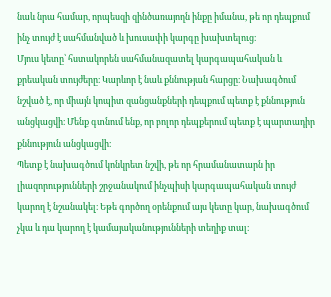նաև նրա համար, որպեսզի զինծառայողն ինքը իմանա, թե որ դեպքում ինչ տույժ է սահմանված և խուսափի կարգը խախտելուց։
Մյուս կետը՝ հստակորեն սահմանազատել կարգապահական և քրեական տույժերը։ Կարևոր է նաև քննության հարցը։ Նախագծում նշված է, որ միայն կոպիտ զանցանքների դեպքում պետք է քննություն անցկացվի։ Մենք գտնում ենք, որ բոլոր դեպքերում պետք է պարտադիր քննություն անցկացվի։
Պետք է նախագծում կոնկրետ նշվի, թե որ հրամանատարն իր լիազորությունների շրջանակում ինչպիսի կարգապահական տույժ կարող է նշանակել։ Եթե գործող օրենքում այս կետը կար, նախագծում չկա և դա կարող է կամայականությունների տեղիք տալ։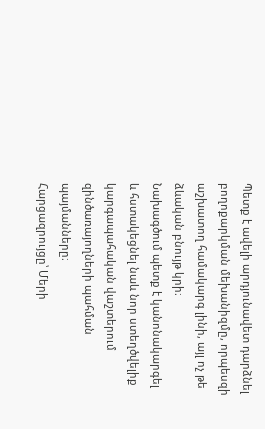Պետք է ավելի արդյունավետ դարձնել բողոքարկման մեխանիզմը, որպեսզի աշխատող համակարգ լինի, այլ ոչ թե ձևական բնույթ կրի։
Նախագծում պետք է կանոնակարգել և հստակեցնել նաև նոր ստեղծվելիք կարգապահական վաշտերում զինծառայողների պահման պայմանները։
Հարցազրույցը՝ Մերի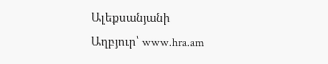Ալեքսանյանի
Աղբյուր՝ www.hra.am